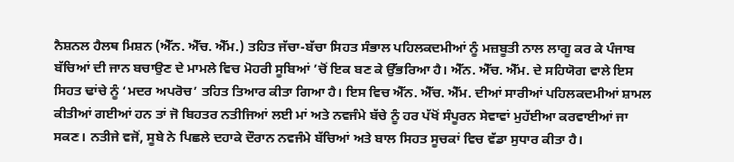ਨੈਸ਼ਨਲ ਹੈਲਥ ਮਿਸ਼ਨ (ਐੱਨ. ਐੱਚ. ਐੱਮ.) ਤਹਿਤ ਜੱਚਾ-ਬੱਚਾ ਸਿਹਤ ਸੰਭਾਲ ਪਹਿਲਕਦਮੀਆਂ ਨੂੰ ਮਜ਼ਬੂਤੀ ਨਾਲ ਲਾਗੂ ਕਰ ਕੇ ਪੰਜਾਬ ਬੱਚਿਆਂ ਦੀ ਜਾਨ ਬਚਾਉਣ ਦੇ ਮਾਮਲੇ ਵਿਚ ਮੋਹਰੀ ਸੂਬਿਆਂ ’ਚੋਂ ਇਕ ਬਣ ਕੇ ਉੱਭਰਿਆ ਹੈ। ਐੱਨ. ਐੱਚ. ਐੱਮ. ਦੇ ਸਹਿਯੋਗ ਵਾਲੇ ਇਸ ਸਿਹਤ ਢਾਂਚੇ ਨੂੰ ‘ਮਦਰ ਅਪਰੋਚ’ ਤਹਿਤ ਤਿਆਰ ਕੀਤਾ ਗਿਆ ਹੈ। ਇਸ ਵਿਚ ਐੱਨ. ਐੱਚ. ਐੱਮ. ਦੀਆਂ ਸਾਰੀਆਂ ਪਹਿਲਕਦਮੀਆਂ ਸ਼ਾਮਲ ਕੀਤੀਆਂ ਗਈਆਂ ਹਨ ਤਾਂ ਜੋ ਬਿਹਤਰ ਨਤੀਜਿਆਂ ਲਈ ਮਾਂ ਅਤੇ ਨਵਜੰਮੇ ਬੱਚੇ ਨੂੰ ਹਰ ਪੱਖੋਂ ਸੰਪੂਰਨ ਸੇਵਾਵਾਂ ਮੁਹੱਈਆ ਕਰਵਾਈਆਂ ਜਾ ਸਕਣ। ਨਤੀਜੇ ਵਜੋਂ, ਸੂਬੇ ਨੇ ਪਿਛਲੇ ਦਹਾਕੇ ਦੌਰਾਨ ਨਵਜੰਮੇ ਬੱਚਿਆਂ ਅਤੇ ਬਾਲ ਸਿਹਤ ਸੂਚਕਾਂ ਵਿਚ ਵੱਡਾ ਸੁਧਾਰ ਕੀਤਾ ਹੈ।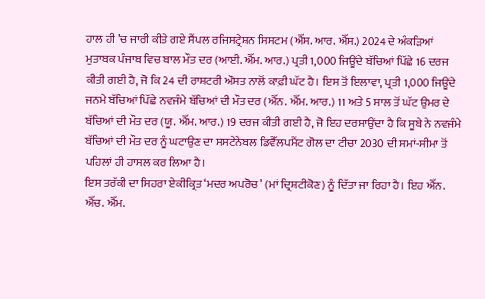ਹਾਲ ਹੀ ’ਚ ਜਾਰੀ ਕੀਤੇ ਗਏ ਸੈਂਪਲ ਰਜਿਸਟ੍ਰੇਸ਼ਨ ਸਿਸਟਮ (ਐੱਸ. ਆਰ. ਐੱਸ.) 2024 ਦੇ ਅੰਕੜਿਆਂ ਮੁਤਾਬਕ ਪੰਜਾਬ ਵਿਚ ਬਾਲ ਮੌਤ ਦਰ (ਆਈ. ਐੱਮ. ਆਰ.) ਪ੍ਰਤੀ 1,000 ਜਿਊਂਦੇ ਬੱਚਿਆਂ ਪਿੱਛੇ 16 ਦਰਜ ਕੀਤੀ ਗਈ ਹੈ, ਜੋ ਕਿ 24 ਦੀ ਰਾਸ਼ਟਰੀ ਔਸਤ ਨਾਲੋਂ ਕਾਫ਼ੀ ਘੱਟ ਹੈ। ਇਸ ਤੋਂ ਇਲਾਵਾ, ਪ੍ਰਤੀ 1,000 ਜਿਊਂਦੇ ਜਨਮੇ ਬੱਚਿਆਂ ਪਿੱਛੇ ਨਵਜੰਮੇ ਬੱਚਿਆਂ ਦੀ ਮੌਤ ਦਰ (ਐੱਨ. ਐੱਮ. ਆਰ.) 11 ਅਤੇ 5 ਸਾਲ ਤੋਂ ਘੱਟ ਉਮਰ ਦੇ ਬੱਚਿਆਂ ਦੀ ਮੌਤ ਦਰ (ਯੂ. ਐੱਮ. ਆਰ.) 19 ਦਰਜ ਕੀਤੀ ਗਈ ਹੈ, ਜੋ ਇਹ ਦਰਸਾਉਂਦਾ ਹੈ ਕਿ ਸੂਬੇ ਨੇ ਨਵਜੰਮੇ ਬੱਚਿਆਂ ਦੀ ਮੌਤ ਦਰ ਨੂੰ ਘਟਾਉਣ ਦਾ ਸਸਟੇਨੇਬਲ ਡਿਵੈੱਲਪਮੈਂਟ ਗੋਲ ਦਾ ਟੀਚਾ 2030 ਦੀ ਸਮਾਂ-ਸੀਮਾ ਤੋਂ ਪਹਿਲਾਂ ਹੀ ਹਾਸਲ ਕਰ ਲਿਆ ਹੈ।
ਇਸ ਤਰੱਕੀ ਦਾ ਸਿਹਰਾ ਏਕੀਕ੍ਰਿਤ ‘ਮਦਰ ਅਪਰੋਚ’ (ਮਾਂ ਦ੍ਰਿਸ਼ਟੀਕੋਣ) ਨੂੰ ਦਿੱਤਾ ਜਾ ਰਿਹਾ ਹੈ। ਇਹ ਐੱਨ. ਐੱਚ. ਐੱਮ.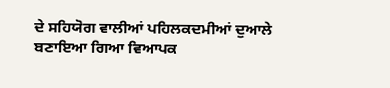ਦੇ ਸਹਿਯੋਗ ਵਾਲੀਆਂ ਪਹਿਲਕਦਮੀਆਂ ਦੁਆਲੇ ਬਣਾਇਆ ਗਿਆ ਵਿਆਪਕ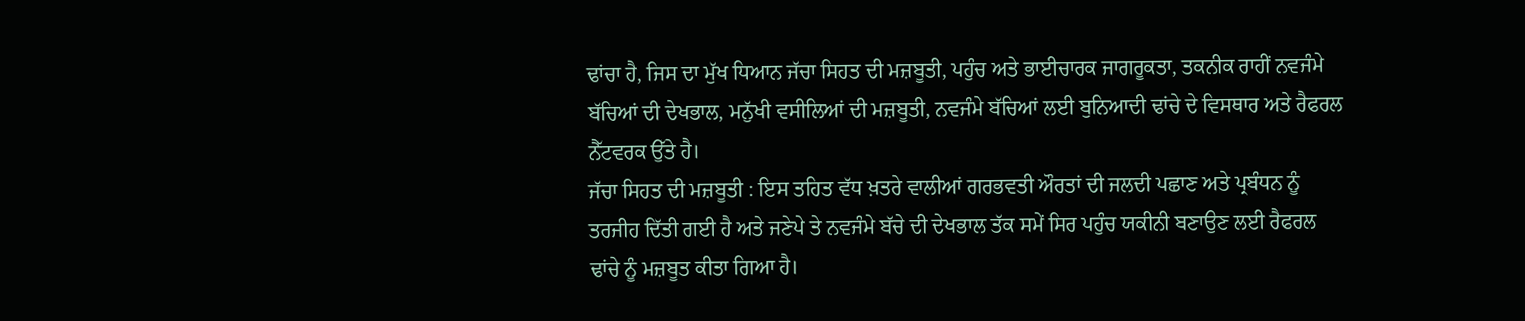ਢਾਂਚਾ ਹੈ, ਜਿਸ ਦਾ ਮੁੱਖ ਧਿਆਨ ਜੱਚਾ ਸਿਹਤ ਦੀ ਮਜ਼ਬੂਤੀ, ਪਹੁੰਚ ਅਤੇ ਭਾਈਚਾਰਕ ਜਾਗਰੂਕਤਾ, ਤਕਨੀਕ ਰਾਹੀਂ ਨਵਜੰਮੇ ਬੱਚਿਆਂ ਦੀ ਦੇਖਭਾਲ, ਮਨੁੱਖੀ ਵਸੀਲਿਆਂ ਦੀ ਮਜ਼ਬੂਤੀ, ਨਵਜੰਮੇ ਬੱਚਿਆਂ ਲਈ ਬੁਨਿਆਦੀ ਢਾਂਚੇ ਦੇ ਵਿਸਥਾਰ ਅਤੇ ਰੈਫਰਲ ਨੈੱਟਵਰਕ ਉੱਤੇ ਹੈ।
ਜੱਚਾ ਸਿਹਤ ਦੀ ਮਜ਼ਬੂਤੀ : ਇਸ ਤਹਿਤ ਵੱਧ ਖ਼ਤਰੇ ਵਾਲੀਆਂ ਗਰਭਵਤੀ ਔਰਤਾਂ ਦੀ ਜਲਦੀ ਪਛਾਣ ਅਤੇ ਪ੍ਰਬੰਧਨ ਨੂੰ ਤਰਜੀਹ ਦਿੱਤੀ ਗਈ ਹੈ ਅਤੇ ਜਣੇਪੇ ਤੇ ਨਵਜੰਮੇ ਬੱਚੇ ਦੀ ਦੇਖਭਾਲ ਤੱਕ ਸਮੇਂ ਸਿਰ ਪਹੁੰਚ ਯਕੀਨੀ ਬਣਾਉਣ ਲਈ ਰੈਫਰਲ ਢਾਂਚੇ ਨੂੰ ਮਜ਼ਬੂਤ ਕੀਤਾ ਗਿਆ ਹੈ।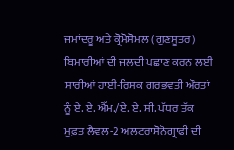ਜਮਾਂਦਰੂ ਅਤੇ ਕ੍ਰੋਮੋਸੋਮਲ (ਗੁਣਸੂਤਰ) ਬਿਮਾਰੀਆਂ ਦੀ ਜਲਦੀ ਪਛਾਣ ਕਰਨ ਲਈ ਸਾਰੀਆਂ ਹਾਈ-ਰਿਸਕ ਗਰਭਵਤੀ ਔਰਤਾਂ ਨੂੰ ਏ. ਏ. ਐੱਮ./ਏ. ਏ. ਸੀ. ਪੱਧਰ ਤੱਕ ਮੁਫ਼ਤ ਲੈਵਲ-2 ਅਲਟਰਾਸੋਨੋਗ੍ਰਾਫੀ ਦੀ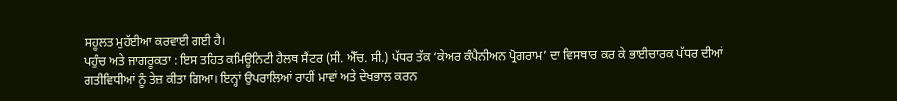ਸਹੂਲਤ ਮੁਹੱਈਆ ਕਰਵਾਈ ਗਈ ਹੈ।
ਪਹੁੰਚ ਅਤੇ ਜਾਗਰੂਕਤਾ : ਇਸ ਤਹਿਤ ਕਮਿਊਨਿਟੀ ਹੈਲਥ ਸੈਂਟਰ (ਸੀ. ਐੱਚ. ਸੀ.) ਪੱਧਰ ਤੱਕ ‘ਕੇਅਰ ਕੰਪੈਨੀਅਨ ਪ੍ਰੋਗਰਾਮ’ ਦਾ ਵਿਸਥਾਰ ਕਰ ਕੇ ਭਾਈਚਾਰਕ ਪੱਧਰ ਦੀਆਂ ਗਤੀਵਿਧੀਆਂ ਨੂੰ ਤੇਜ਼ ਕੀਤਾ ਗਿਆ। ਇਨ੍ਹਾਂ ਉਪਰਾਲਿਆਂ ਰਾਹੀਂ ਮਾਵਾਂ ਅਤੇ ਦੇਖਭਾਲ ਕਰਨ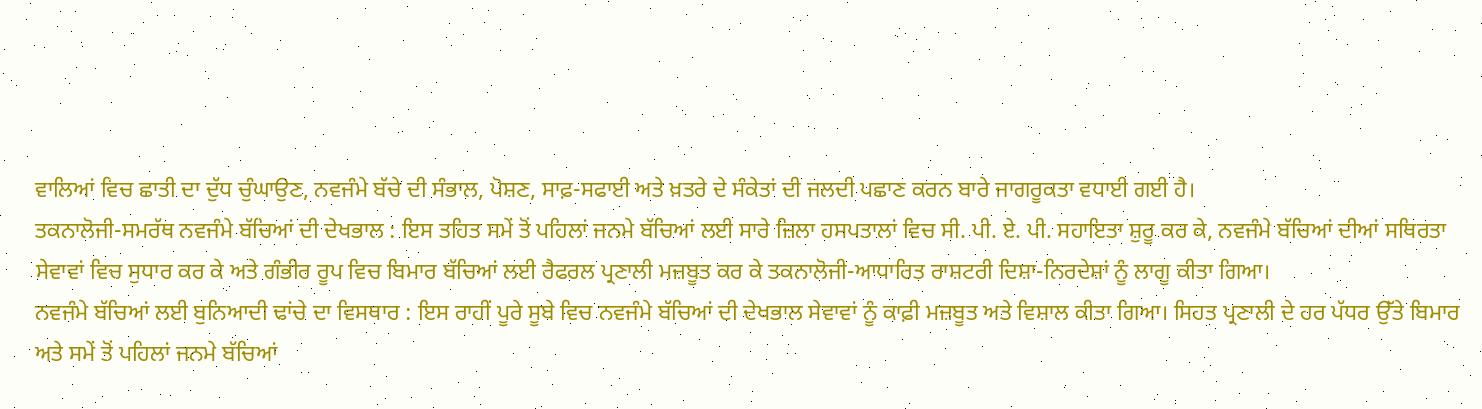ਵਾਲਿਆਂ ਵਿਚ ਛਾਤੀ ਦਾ ਦੁੱਧ ਚੁੰਘਾਉਣ, ਨਵਜੰਮੇ ਬੱਚੇ ਦੀ ਸੰਭਾਲ, ਪੋਸ਼ਣ, ਸਾਫ਼-ਸਫਾਈ ਅਤੇ ਖ਼ਤਰੇ ਦੇ ਸੰਕੇਤਾਂ ਦੀ ਜਲਦੀ ਪਛਾਣ ਕਰਨ ਬਾਰੇ ਜਾਗਰੂਕਤਾ ਵਧਾਈ ਗਈ ਹੈ।
ਤਕਨਾਲੋਜੀ-ਸਮਰੱਥ ਨਵਜੰਮੇ ਬੱਚਿਆਂ ਦੀ ਦੇਖਭਾਲ : ਇਸ ਤਹਿਤ ਸਮੇਂ ਤੋਂ ਪਹਿਲਾਂ ਜਨਮੇ ਬੱਚਿਆਂ ਲਈ ਸਾਰੇ ਜ਼ਿਲਾ ਹਸਪਤਾਲਾਂ ਵਿਚ ਸੀ. ਪੀ. ਏ. ਪੀ. ਸਹਾਇਤਾ ਸ਼ੁਰੂ ਕਰ ਕੇ, ਨਵਜੰਮੇ ਬੱਚਿਆਂ ਦੀਆਂ ਸਥਿਰਤਾ ਸੇਵਾਵਾਂ ਵਿਚ ਸੁਧਾਰ ਕਰ ਕੇ ਅਤੇ ਗੰਭੀਰ ਰੂਪ ਵਿਚ ਬਿਮਾਰ ਬੱਚਿਆਂ ਲਈ ਰੈਫਰਲ ਪ੍ਰਣਾਲੀ ਮਜ਼ਬੂਤ ਕਰ ਕੇ ਤਕਨਾਲੋਜੀ-ਆਧਾਰਿਤ ਰਾਸ਼ਟਰੀ ਦਿਸ਼ਾ-ਨਿਰਦੇਸ਼ਾਂ ਨੂੰ ਲਾਗੂ ਕੀਤਾ ਗਿਆ।
ਨਵਜੰਮੇ ਬੱਚਿਆਂ ਲਈ ਬੁਨਿਆਦੀ ਢਾਂਚੇ ਦਾ ਵਿਸਥਾਰ : ਇਸ ਰਾਹੀਂ ਪੂਰੇ ਸੂਬੇ ਵਿਚ ਨਵਜੰਮੇ ਬੱਚਿਆਂ ਦੀ ਦੇਖਭਾਲ ਸੇਵਾਵਾਂ ਨੂੰ ਕਾਫ਼ੀ ਮਜ਼ਬੂਤ ਅਤੇ ਵਿਸ਼ਾਲ ਕੀਤਾ ਗਿਆ। ਸਿਹਤ ਪ੍ਰਣਾਲੀ ਦੇ ਹਰ ਪੱਧਰ ਉੱਤੇ ਬਿਮਾਰ ਅਤੇ ਸਮੇਂ ਤੋਂ ਪਹਿਲਾਂ ਜਨਮੇ ਬੱਚਿਆਂ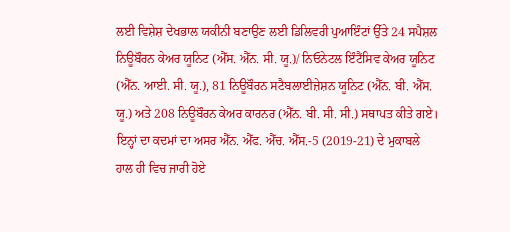ਲਈ ਵਿਸ਼ੇਸ਼ ਦੇਖਭਾਲ ਯਕੀਨੀ ਬਣਾਉਣ ਲਈ ਡਿਲਿਵਰੀ ਪੁਆਇੰਟਾਂ ਉੱਤੇ 24 ਸਪੈਸ਼ਲ ਨਿਊਬੌਰਨ ਕੇਅਰ ਯੂਨਿਟ (ਐੱਸ. ਐੱਨ. ਸੀ. ਯੂ.)/ ਨਿਓਨੇਟਲ ਇੰਟੈਂਸਿਵ ਕੇਅਰ ਯੂਨਿਟ (ਐੱਨ. ਆਈ. ਸੀ. ਯੂ.), 81 ਨਿਊਬੌਰਨ ਸਟੈਬਲਾਈਜ਼ੇਸ਼ਨ ਯੂਨਿਟ (ਐੱਨ. ਬੀ. ਐੱਸ. ਯੂ.) ਅਤੇ 208 ਨਿਊਬੌਰਨ ਕੇਅਰ ਕਾਰਨਰ (ਐੱਨ. ਬੀ. ਸੀ. ਸੀ.) ਸਥਾਪਤ ਕੀਤੇ ਗਏ।
ਇਨ੍ਹਾਂ ਦਾ ਕਦਮਾਂ ਦਾ ਅਸਰ ਐੱਨ. ਐੱਫ. ਐੱਚ. ਐੱਸ.-5 (2019-21) ਦੇ ਮੁਕਾਬਲੇ ਹਾਲ ਹੀ ਵਿਚ ਜਾਰੀ ਹੋਏ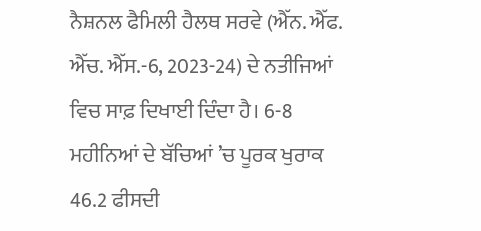ਨੈਸ਼ਨਲ ਫੈਮਿਲੀ ਹੈਲਥ ਸਰਵੇ (ਐੱਨ. ਐੱਫ. ਐੱਚ. ਐੱਸ.-6, 2023-24) ਦੇ ਨਤੀਜਿਆਂ ਵਿਚ ਸਾਫ਼ ਦਿਖਾਈ ਦਿੰਦਾ ਹੈ। 6-8 ਮਹੀਨਿਆਂ ਦੇ ਬੱਚਿਆਂ ’ਚ ਪੂਰਕ ਖੁਰਾਕ 46.2 ਫੀਸਦੀ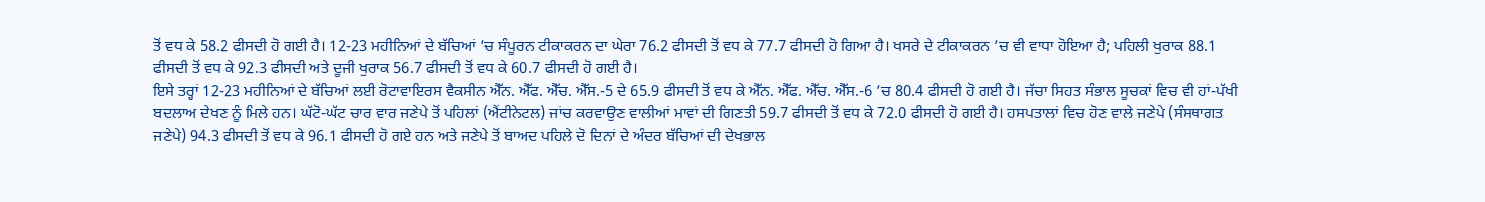ਤੋਂ ਵਧ ਕੇ 58.2 ਫੀਸਦੀ ਹੋ ਗਈ ਹੈ। 12-23 ਮਹੀਨਿਆਂ ਦੇ ਬੱਚਿਆਂ ’ਚ ਸੰਪੂਰਨ ਟੀਕਾਕਰਨ ਦਾ ਘੇਰਾ 76.2 ਫੀਸਦੀ ਤੋਂ ਵਧ ਕੇ 77.7 ਫੀਸਦੀ ਹੋ ਗਿਆ ਹੈ। ਖਸਰੇ ਦੇ ਟੀਕਾਕਰਨ ’ਚ ਵੀ ਵਾਧਾ ਹੋਇਆ ਹੈ; ਪਹਿਲੀ ਖੁਰਾਕ 88.1 ਫੀਸਦੀ ਤੋਂ ਵਧ ਕੇ 92.3 ਫੀਸਦੀ ਅਤੇ ਦੂਜੀ ਖੁਰਾਕ 56.7 ਫੀਸਦੀ ਤੋਂ ਵਧ ਕੇ 60.7 ਫੀਸਦੀ ਹੋ ਗਈ ਹੈ।
ਇਸੇ ਤਰ੍ਹਾਂ 12-23 ਮਹੀਨਿਆਂ ਦੇ ਬੱਚਿਆਂ ਲਈ ਰੋਟਾਵਾਇਰਸ ਵੈਕਸੀਨ ਐੱਨ. ਐੱਫ. ਐੱਚ. ਐੱਸ.-5 ਦੇ 65.9 ਫੀਸਦੀ ਤੋਂ ਵਧ ਕੇ ਐੱਨ. ਐੱਫ. ਐੱਚ. ਐੱਸ.-6 ’ਚ 80.4 ਫੀਸਦੀ ਹੋ ਗਈ ਹੈ। ਜੱਚਾ ਸਿਹਤ ਸੰਭਾਲ ਸੂਚਕਾਂ ਵਿਚ ਵੀ ਹਾਂ-ਪੱਖੀ ਬਦਲਾਅ ਦੇਖਣ ਨੂੰ ਮਿਲੇ ਹਨ। ਘੱਟੋ-ਘੱਟ ਚਾਰ ਵਾਰ ਜਣੇਪੇ ਤੋਂ ਪਹਿਲਾਂ (ਐਂਟੀਨੇਟਲ) ਜਾਂਚ ਕਰਵਾਉਣ ਵਾਲੀਆਂ ਮਾਵਾਂ ਦੀ ਗਿਣਤੀ 59.7 ਫੀਸਦੀ ਤੋਂ ਵਧ ਕੇ 72.0 ਫੀਸਦੀ ਹੋ ਗਈ ਹੈ। ਹਸਪਤਾਲਾਂ ਵਿਚ ਹੋਣ ਵਾਲੇ ਜਣੇਪੇ (ਸੰਸਥਾਗਤ ਜਣੇਪੇ) 94.3 ਫੀਸਦੀ ਤੋਂ ਵਧ ਕੇ 96.1 ਫੀਸਦੀ ਹੋ ਗਏ ਹਨ ਅਤੇ ਜਣੇਪੇ ਤੋਂ ਬਾਅਦ ਪਹਿਲੇ ਦੋ ਦਿਨਾਂ ਦੇ ਅੰਦਰ ਬੱਚਿਆਂ ਦੀ ਦੇਖਭਾਲ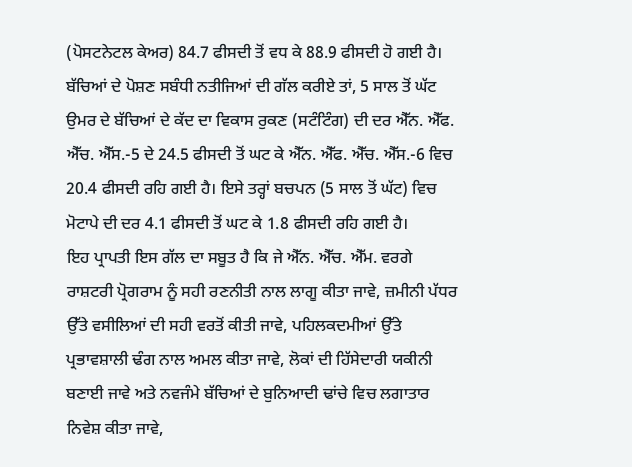(ਪੋਸਟਨੇਟਲ ਕੇਅਰ) 84.7 ਫੀਸਦੀ ਤੋਂ ਵਧ ਕੇ 88.9 ਫੀਸਦੀ ਹੋ ਗਈ ਹੈ। ਬੱਚਿਆਂ ਦੇ ਪੋਸ਼ਣ ਸਬੰਧੀ ਨਤੀਜਿਆਂ ਦੀ ਗੱਲ ਕਰੀਏ ਤਾਂ, 5 ਸਾਲ ਤੋਂ ਘੱਟ ਉਮਰ ਦੇ ਬੱਚਿਆਂ ਦੇ ਕੱਦ ਦਾ ਵਿਕਾਸ ਰੁਕਣ (ਸਟੰਟਿੰਗ) ਦੀ ਦਰ ਐੱਨ. ਐੱਫ. ਐੱਚ. ਐੱਸ.-5 ਦੇ 24.5 ਫੀਸਦੀ ਤੋਂ ਘਟ ਕੇ ਐੱਨ. ਐੱਫ. ਐੱਚ. ਐੱਸ.-6 ਵਿਚ 20.4 ਫੀਸਦੀ ਰਹਿ ਗਈ ਹੈ। ਇਸੇ ਤਰ੍ਹਾਂ ਬਚਪਨ (5 ਸਾਲ ਤੋਂ ਘੱਟ) ਵਿਚ ਮੋਟਾਪੇ ਦੀ ਦਰ 4.1 ਫੀਸਦੀ ਤੋਂ ਘਟ ਕੇ 1.8 ਫੀਸਦੀ ਰਹਿ ਗਈ ਹੈ।
ਇਹ ਪ੍ਰਾਪਤੀ ਇਸ ਗੱਲ ਦਾ ਸਬੂਤ ਹੈ ਕਿ ਜੇ ਐੱਨ. ਐੱਚ. ਐੱਮ. ਵਰਗੇ ਰਾਸ਼ਟਰੀ ਪ੍ਰੋਗਰਾਮ ਨੂੰ ਸਹੀ ਰਣਨੀਤੀ ਨਾਲ ਲਾਗੂ ਕੀਤਾ ਜਾਵੇ, ਜ਼ਮੀਨੀ ਪੱਧਰ ਉੱਤੇ ਵਸੀਲਿਆਂ ਦੀ ਸਹੀ ਵਰਤੋਂ ਕੀਤੀ ਜਾਵੇ, ਪਹਿਲਕਦਮੀਆਂ ਉੱਤੇ ਪ੍ਰਭਾਵਸ਼ਾਲੀ ਢੰਗ ਨਾਲ ਅਮਲ ਕੀਤਾ ਜਾਵੇ, ਲੋਕਾਂ ਦੀ ਹਿੱਸੇਦਾਰੀ ਯਕੀਨੀ ਬਣਾਈ ਜਾਵੇ ਅਤੇ ਨਵਜੰਮੇ ਬੱਚਿਆਂ ਦੇ ਬੁਨਿਆਦੀ ਢਾਂਚੇ ਵਿਚ ਲਗਾਤਾਰ ਨਿਵੇਸ਼ ਕੀਤਾ ਜਾਵੇ,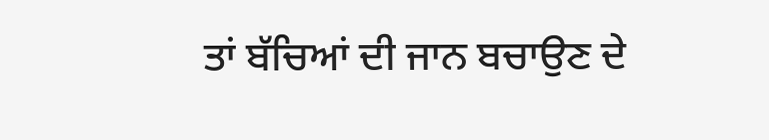ਤਾਂ ਬੱਚਿਆਂ ਦੀ ਜਾਨ ਬਚਾਉਣ ਦੇ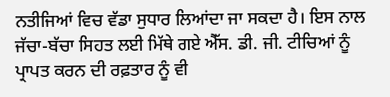ਨਤੀਜਿਆਂ ਵਿਚ ਵੱਡਾ ਸੁਧਾਰ ਲਿਆਂਦਾ ਜਾ ਸਕਦਾ ਹੈ। ਇਸ ਨਾਲ ਜੱਚਾ-ਬੱਚਾ ਸਿਹਤ ਲਈ ਮਿੱਥੇ ਗਏ ਐੱਸ. ਡੀ. ਜੀ. ਟੀਚਿਆਂ ਨੂੰ ਪ੍ਰਾਪਤ ਕਰਨ ਦੀ ਰਫ਼ਤਾਰ ਨੂੰ ਵੀ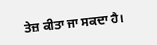ਤੇਜ਼ ਕੀਤਾ ਜਾ ਸਕਦਾ ਹੈ।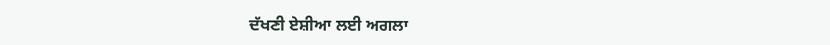ਦੱਖਣੀ ਏਸ਼ੀਆ ਲਈ ਅਗਲਾ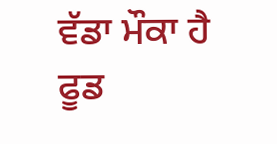ਵੱਡਾ ਮੌਕਾ ਹੈ ਫੂਡ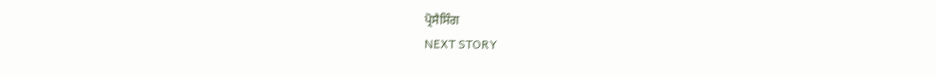ਪ੍ਰੋਸੈਸਿੰਗ
NEXT STORY